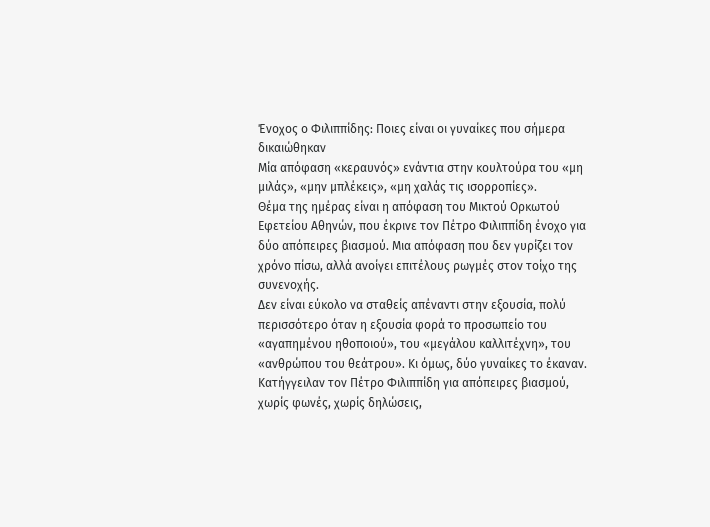Ένοχος ο Φιλιππίδης: Ποιες είναι οι γυναίκες που σήμερα δικαιώθηκαν
Μία απόφαση «κεραυνός» ενάντια στην κουλτούρα του «μη μιλάς», «μην μπλέκεις», «μη χαλάς τις ισορροπίες».
Θέμα της ημέρας είναι η απόφαση του Μικτού Ορκωτού Εφετείου Αθηνών, που έκρινε τον Πέτρο Φιλιππίδη ένοχο για δύο απόπειρες βιασμού. Μια απόφαση που δεν γυρίζει τον χρόνο πίσω, αλλά ανοίγει επιτέλους ρωγμές στον τοίχο της συνενοχής.
Δεν είναι εύκολο να σταθείς απέναντι στην εξουσία, πολύ περισσότερο όταν η εξουσία φορά το προσωπείο του «αγαπημένου ηθοποιού», του «μεγάλου καλλιτέχνη», του «ανθρώπου του θεάτρου». Κι όμως, δύο γυναίκες το έκαναν. Κατήγγειλαν τον Πέτρο Φιλιππίδη για απόπειρες βιασμού, χωρίς φωνές, χωρίς δηλώσεις,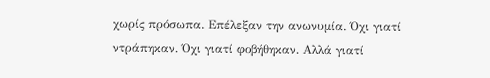χωρίς πρόσωπα. Επέλεξαν την ανωνυμία. Όχι γιατί ντράπηκαν. Όχι γιατί φοβήθηκαν. Αλλά γιατί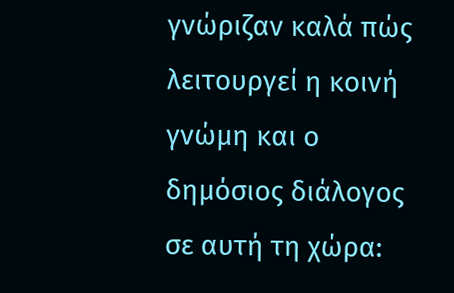γνώριζαν καλά πώς λειτουργεί η κοινή γνώμη και ο δημόσιος διάλογος σε αυτή τη χώρα: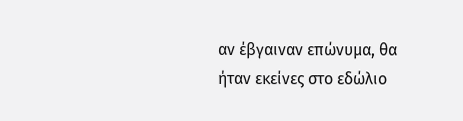αν έβγαιναν επώνυμα, θα ήταν εκείνες στο εδώλιο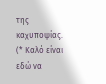της καχυποψίας.
(* Καλό είναι εδώ να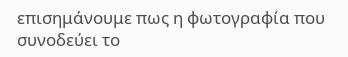επισημάνουμε πως η φωτογραφία που συνοδεύει το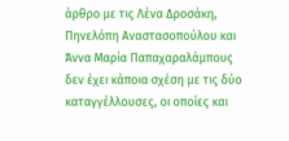άρθρο με τις Λένα Δροσάκη, Πηνελόπη Αναστασοπούλου και Άννα Μαρία Παπαχαραλάμπους δεν έχει κάποια σχέση με τις δύο καταγγέλλουσες, οι οποίες και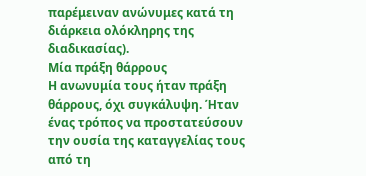παρέμειναν ανώνυμες κατά τη διάρκεια ολόκληρης της διαδικασίας).
Μία πράξη θάρρους
Η ανωνυμία τους ήταν πράξη θάρρους, όχι συγκάλυψη. Ήταν ένας τρόπος να προστατεύσουν την ουσία της καταγγελίας τους από τη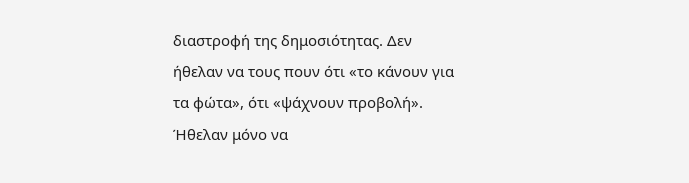διαστροφή της δημοσιότητας. Δεν ήθελαν να τους πουν ότι «το κάνουν για τα φώτα», ότι «ψάχνουν προβολή». Ήθελαν μόνο να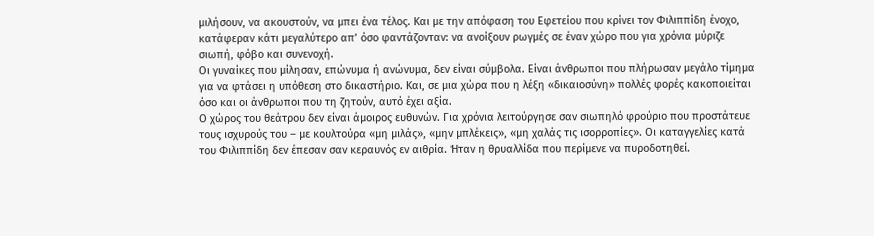μιλήσουν, να ακουστούν, να μπει ένα τέλος. Και με την απόφαση του Εφετείου που κρίνει τον Φιλιππίδη ένοχο, κατάφεραν κάτι μεγαλύτερο απ’ όσο φαντάζονταν: να ανοίξουν ρωγμές σε έναν χώρο που για χρόνια μύριζε σιωπή, φόβο και συνενοχή.
Οι γυναίκες που μίλησαν, επώνυμα ή ανώνυμα, δεν είναι σύμβολα. Είναι άνθρωποι που πλήρωσαν μεγάλο τίμημα για να φτάσει η υπόθεση στο δικαστήριο. Και, σε μια χώρα που η λέξη «δικαιοσύνη» πολλές φορές κακοποιείται όσο και οι άνθρωποι που τη ζητούν, αυτό έχει αξία.
Ο χώρος του θεάτρου δεν είναι άμοιρος ευθυνών. Για χρόνια λειτούργησε σαν σιωπηλό φρούριο που προστάτευε τους ισχυρούς του – με κουλτούρα «μη μιλάς», «μην μπλέκεις», «μη χαλάς τις ισορροπίες». Οι καταγγελίες κατά του Φιλιππίδη δεν έπεσαν σαν κεραυνός εν αιθρία. Ήταν η θρυαλλίδα που περίμενε να πυροδοτηθεί.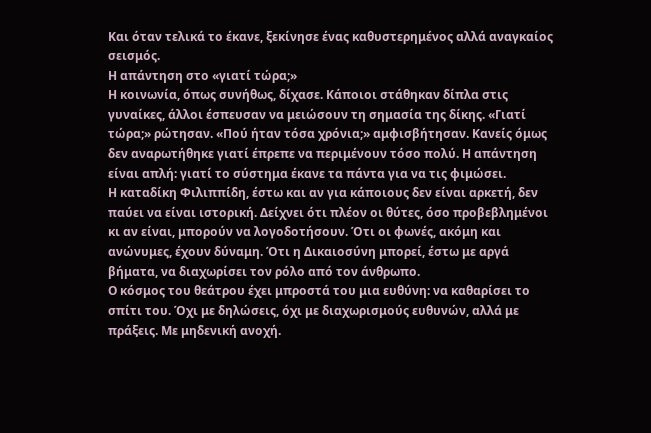Και όταν τελικά το έκανε, ξεκίνησε ένας καθυστερημένος αλλά αναγκαίος σεισμός.
Η απάντηση στο «γιατί τώρα;»
Η κοινωνία, όπως συνήθως, δίχασε. Κάποιοι στάθηκαν δίπλα στις γυναίκες, άλλοι έσπευσαν να μειώσουν τη σημασία της δίκης. «Γιατί τώρα;» ρώτησαν. «Πού ήταν τόσα χρόνια;» αμφισβήτησαν. Κανείς όμως δεν αναρωτήθηκε γιατί έπρεπε να περιμένουν τόσο πολύ. Η απάντηση είναι απλή: γιατί το σύστημα έκανε τα πάντα για να τις φιμώσει.
Η καταδίκη Φιλιππίδη, έστω και αν για κάποιους δεν είναι αρκετή, δεν παύει να είναι ιστορική. Δείχνει ότι πλέον οι θύτες, όσο προβεβλημένοι κι αν είναι, μπορούν να λογοδοτήσουν. Ότι οι φωνές, ακόμη και ανώνυμες, έχουν δύναμη. Ότι η Δικαιοσύνη μπορεί, έστω με αργά βήματα, να διαχωρίσει τον ρόλο από τον άνθρωπο.
Ο κόσμος του θεάτρου έχει μπροστά του μια ευθύνη: να καθαρίσει το σπίτι του. Όχι με δηλώσεις, όχι με διαχωρισμούς ευθυνών, αλλά με πράξεις. Με μηδενική ανοχή.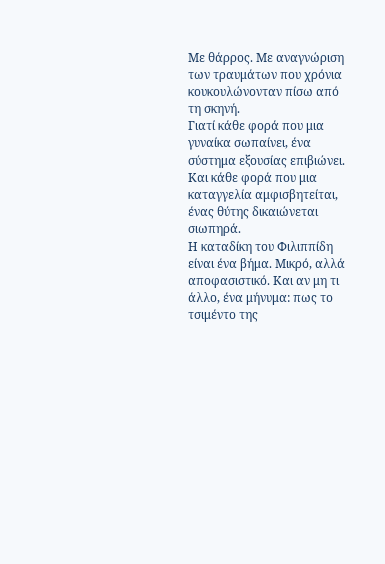Με θάρρος. Με αναγνώριση των τραυμάτων που χρόνια κουκουλώνονταν πίσω από τη σκηνή.
Γιατί κάθε φορά που μια γυναίκα σωπαίνει, ένα σύστημα εξουσίας επιβιώνει. Και κάθε φορά που μια καταγγελία αμφισβητείται, ένας θύτης δικαιώνεται σιωπηρά.
Η καταδίκη του Φιλιππίδη είναι ένα βήμα. Μικρό, αλλά αποφασιστικό. Και αν μη τι άλλο, ένα μήνυμα: πως το τσιμέντο της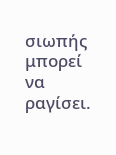σιωπής μπορεί να ραγίσει.